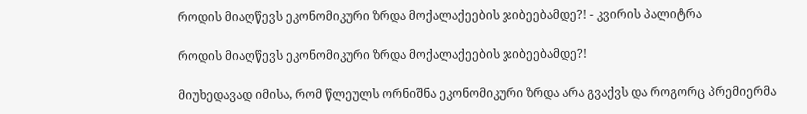როდის მიაღწევს ეკონომიკური ზრდა მოქალაქეების ჯიბეებამდე?! - კვირის პალიტრა

როდის მიაღწევს ეკონომიკური ზრდა მოქალაქეების ჯიბეებამდე?!

მიუხედავად იმისა, რომ წლეულს ორნიშნა ეკონომიკური ზრდა არა გვაქვს და როგორც პრემიერმა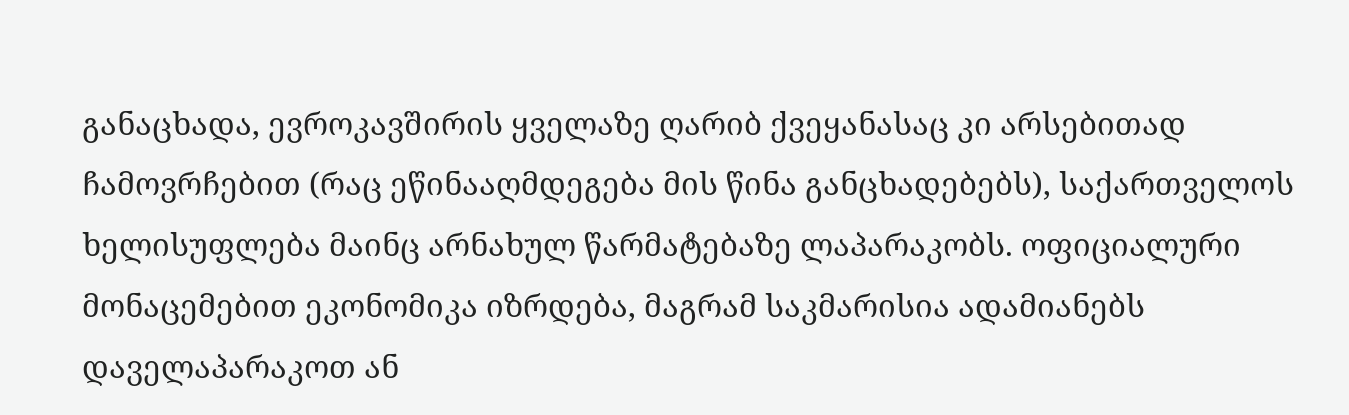განაცხადა, ევროკავშირის ყველაზე ღარიბ ქვეყანასაც კი არსებითად ჩამოვრჩებით (რაც ეწინააღმდეგება მის წინა განცხადებებს), საქართველოს ხელისუფლება მაინც არნახულ წარმატებაზე ლაპარაკობს. ოფიციალური მონაცემებით ეკონომიკა იზრდება, მაგრამ საკმარისია ადამიანებს დაველაპარაკოთ ან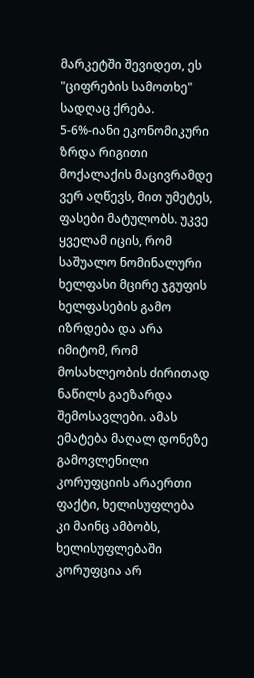მარკეტში შევიდეთ, ეს "ციფრების სამოთხე" სადღაც ქრება. 5-6%-იანი ეკონომიკური ზრდა რიგითი მოქალაქის მაცივრამდე ვერ აღწევს, მით უმეტეს, ფასები მატულობს. უკვე ყველამ იცის, რომ საშუალო ნომინალური ხელფასი მცირე ჯგუფის ხელფასების გამო იზრდება და არა იმიტომ, რომ მოსახლეობის ძირითად ნაწილს გაეზარდა შემოსავლები. ამას ემატება მაღალ დონეზე გამოვლენილი კორუფციის არაერთი ფაქტი, ხელისუფლება კი მაინც ამბობს, ხელისუფლებაში კორუფცია არ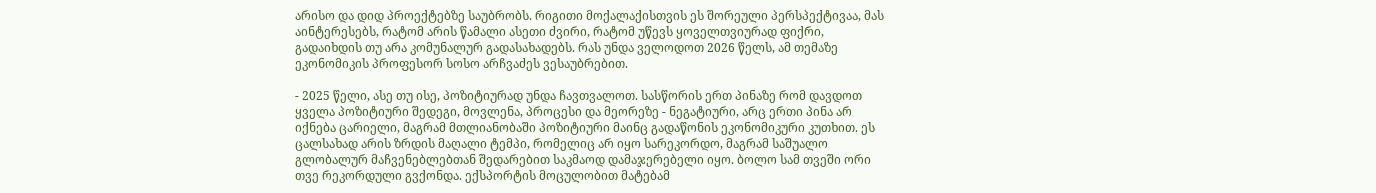არისო და დიდ პროექტებზე საუბრობს. რიგითი მოქალაქისთვის ეს შორეული პერსპექტივაა, მას აინტერესებს, რატომ არის წამალი ასეთი ძვირი, რატომ უწევს ყოველთვიურად ფიქრი, გადაიხდის თუ არა კომუნალურ გადასახადებს. რას უნდა ველოდოთ 2026 წელს, ამ თემაზე ეკონომიკის პროფესორ სოსო არჩვაძეს ვესაუბრებით.

- 2025 წელი, ასე თუ ისე, პოზიტიურად უნდა ჩავთვალოთ. სასწორის ერთ პინაზე რომ დავდოთ ყველა პოზიტიური შედეგი, მოვლენა, პროცესი და მეორეზე - ნეგატიური, არც ერთი პინა არ იქნება ცარიელი, მაგრამ მთლიანობაში პოზიტიური მაინც გადაწონის ეკონომიკური კუთხით. ეს ცალსახად არის ზრდის მაღალი ტემპი, რომელიც არ იყო სარეკორდო, მაგრამ საშუალო გლობალურ მაჩვენებლებთან შედარებით საკმაოდ დამაჯერებელი იყო. ბოლო სამ თვეში ორი თვე რეკორდული გვქონდა. ექსპორტის მოცულობით მატებამ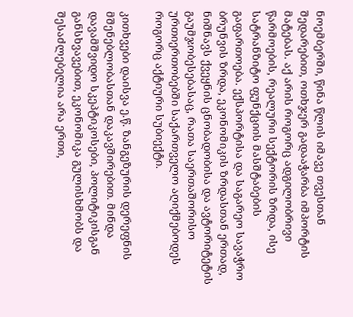ნოემბერში, წინა წლის იმავე თვესთან შედარებით, ოთხჯერ გადააჭარბა იმპორტის მატებას. აქ არის როგორც ადგილობრივი წარმოების, რეალური სექტორის ზრდა, ისე სატრანზიტო ფუნქციის მასშტაბების გაფართოება. ექსპორტისა და საგარეო სავაჭრო ბრუნვის ზრდა, ეკონომიკის ზრდასთან ერთად, ნიშნავს ქვეყნის ცნობადობისა და ავტორიტეტის გაუმჯობესებასაც, რათა საერთაშორისო ურთიერთობებში საქართველო აღიქმებოდეს როგორც აქტიური სუბიექტი.

კითხვები დაისვა ე.წ. ზანგეზურის დერეფნის მშენებლობასთან დაკავშირებით. მინდა დავამშვიდო სკეპტიკოსები, პოლიტიკისგან განსხვავებით, ეკონომიკა გულისხმობს და შესაძლებელია არა ერთი,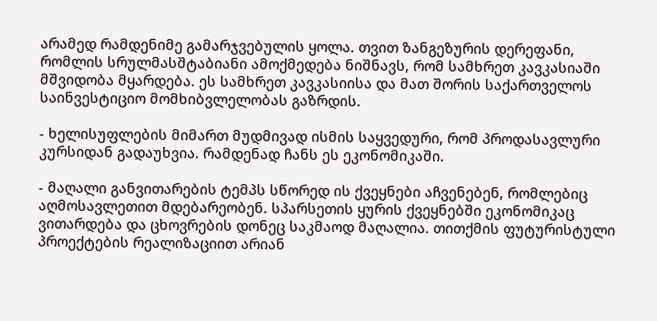არამედ რამდენიმე გამარჯვებულის ყოლა. თვით ზანგეზურის დერეფანი, რომლის სრულმასშტაბიანი ამოქმედება ნიშნავს, რომ სამხრეთ კავკასიაში მშვიდობა მყარდება. ეს სამხრეთ კავკასიისა და მათ შორის საქართველოს საინვესტიციო მომხიბვლელობას გაზრდის.

- ხელისუფლების მიმართ მუდმივად ისმის საყვედური, რომ პროდასავლური კურსიდან გადაუხვია. რამდენად ჩანს ეს ეკონომიკაში.

- მაღალი განვითარების ტემპს სწორედ ის ქვეყნები აჩვენებენ, რომლებიც აღმოსავლეთით მდებარეობენ. სპარსეთის ყურის ქვეყნებში ეკონომიკაც ვითარდება და ცხოვრების დონეც საკმაოდ მაღალია. თითქმის ფუტურისტული პროექტების რეალიზაციით არიან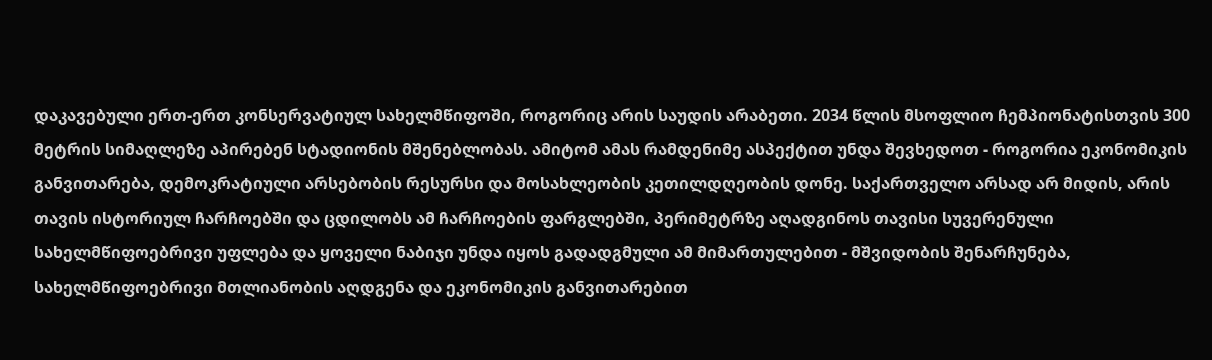დაკავებული ერთ-ერთ კონსერვატიულ სახელმწიფოში, როგორიც არის საუდის არაბეთი. 2034 წლის მსოფლიო ჩემპიონატისთვის 300 მეტრის სიმაღლეზე აპირებენ სტადიონის მშენებლობას. ამიტომ ამას რამდენიმე ასპექტით უნდა შევხედოთ - როგორია ეკონომიკის განვითარება, დემოკრატიული არსებობის რესურსი და მოსახლეობის კეთილდღეობის დონე. საქართველო არსად არ მიდის, არის თავის ისტორიულ ჩარჩოებში და ცდილობს ამ ჩარჩოების ფარგლებში, პერიმეტრზე აღადგინოს თავისი სუვერენული სახელმწიფოებრივი უფლება და ყოველი ნაბიჯი უნდა იყოს გადადგმული ამ მიმართულებით - მშვიდობის შენარჩუნება, სახელმწიფოებრივი მთლიანობის აღდგენა და ეკონომიკის განვითარებით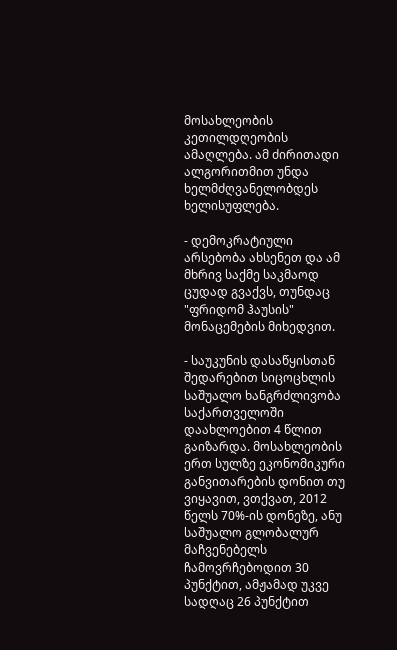მოსახლეობის კეთილდღეობის ამაღლება. ამ ძირითადი ალგორითმით უნდა ხელმძღვანელობდეს ხელისუფლება.

- დემოკრატიული არსებობა ახსენეთ და ამ მხრივ საქმე საკმაოდ ცუდად გვაქვს, თუნდაც "ფრიდომ ჰაუსის" მონაცემების მიხედვით.

- საუკუნის დასაწყისთან შედარებით სიცოცხლის საშუალო ხანგრძლივობა საქართველოში დაახლოებით 4 წლით გაიზარდა. მოსახლეობის ერთ სულზე ეკონომიკური განვითარების დონით თუ ვიყავით, ვთქვათ, 2012 წელს 70%-ის დონეზე, ანუ საშუალო გლობალურ მაჩვენებელს ჩამოვრჩებოდით 30 პუნქტით, ამჟამად უკვე სადღაც 26 პუნქტით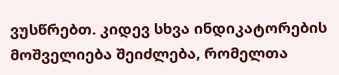ვუსწრებთ. კიდევ სხვა ინდიკატორების მოშველიება შეიძლება, რომელთა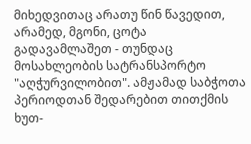მიხედვითაც არათუ წინ წავედით, არამედ, მგონი, ცოტა გადავამლაშეთ - თუნდაც მოსახლეობის სატრანსპორტო "აღჭურვილობით". ამჟამად საბჭოთა პერიოდთან შედარებით თითქმის ხუთ-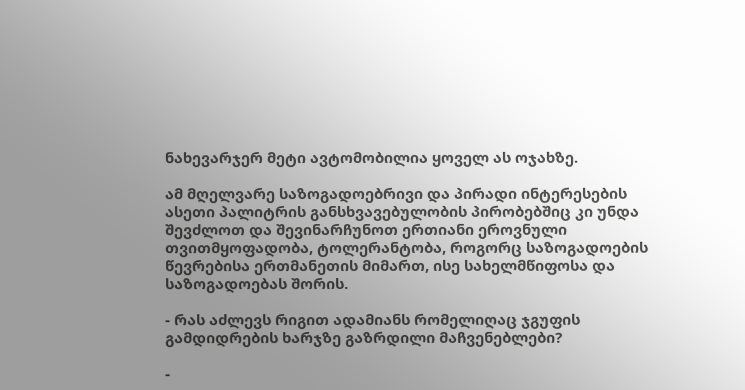ნახევარჯერ მეტი ავტომობილია ყოველ ას ოჯახზე.

ამ მღელვარე საზოგადოებრივი და პირადი ინტერესების ასეთი პალიტრის განსხვავებულობის პირობებშიც კი უნდა შევძლოთ და შევინარჩუნოთ ერთიანი ეროვნული თვითმყოფადობა, ტოლერანტობა, როგორც საზოგადოების წევრებისა ერთმანეთის მიმართ, ისე სახელმწიფოსა და საზოგადოებას შორის.

- რას აძლევს რიგით ადამიანს რომელიღაც ჯგუფის გამდიდრების ხარჯზე გაზრდილი მაჩვენებლები?

-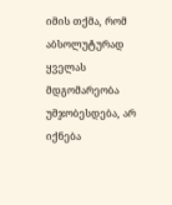იმის თქმა, რომ აბსოლუტურად ყველას მდგომარეობა უმჯობესდება, არ იქნება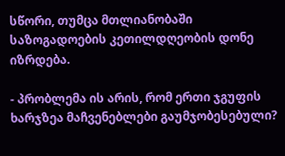სწორი, თუმცა მთლიანობაში საზოგადოების კეთილდღეობის დონე იზრდება.

- პრობლემა ის არის, რომ ერთი ჯგუფის ხარჯზეა მაჩვენებლები გაუმჯობესებული?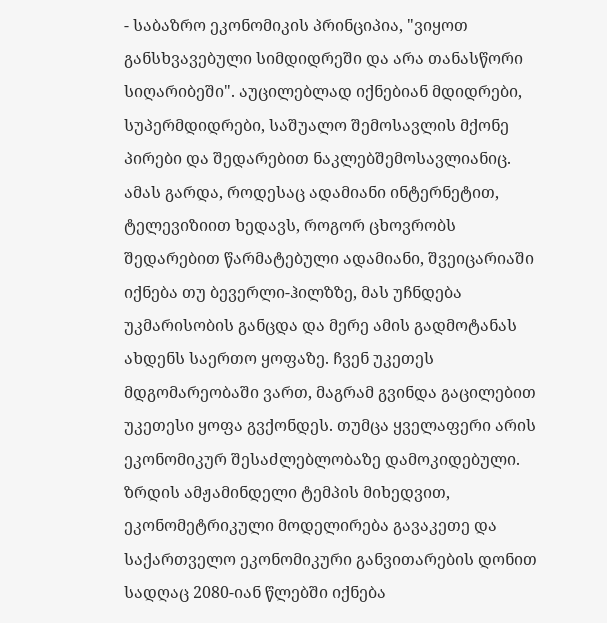- საბაზრო ეკონომიკის პრინციპია, "ვიყოთ განსხვავებული სიმდიდრეში და არა თანასწორი სიღარიბეში". აუცილებლად იქნებიან მდიდრები, სუპერმდიდრები, საშუალო შემოსავლის მქონე პირები და შედარებით ნაკლებშემოსავლიანიც. ამას გარდა, როდესაც ადამიანი ინტერნეტით, ტელევიზიით ხედავს, როგორ ცხოვრობს შედარებით წარმატებული ადამიანი, შვეიცარიაში იქნება თუ ბევერლი-ჰილზზე, მას უჩნდება უკმარისობის განცდა და მერე ამის გადმოტანას ახდენს საერთო ყოფაზე. ჩვენ უკეთეს მდგომარეობაში ვართ, მაგრამ გვინდა გაცილებით უკეთესი ყოფა გვქონდეს. თუმცა ყველაფერი არის ეკონომიკურ შესაძლებლობაზე დამოკიდებული. ზრდის ამჟამინდელი ტემპის მიხედვით, ეკონომეტრიკული მოდელირება გავაკეთე და საქართველო ეკონომიკური განვითარების დონით სადღაც 2080-იან წლებში იქნება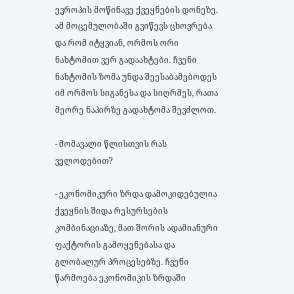ევროპის მოწინავე ქვეყნების დონეზე. ამ მოცემულობაში გვიწევს ცხოვრება და რომ იტყვიან, ორმოს ორი ნახტომით ვერ გადაახტები. ჩვენი ნახტომის ზომა უნდა შეესაბამებოდეს იმ ორმოს სიგანესა და სიღრმეს, რათა მეორე ნაპირზე გადახტომა შევძლოთ.

- მომავალი წლისთვის რას ველოდებით?

- ეკონომიკური ზრდა დამოკიდებულია ქვეყნის შიდა რესურსების კომბინაციაზე, მათ შორის ადამიანური ფაქტორის გამოყენებასა და გლობალურ პროცესებზე. ჩვენი წარმოება ეკონომიკის ზრდაში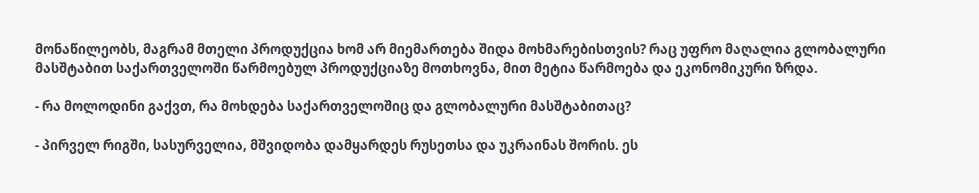მონაწილეობს, მაგრამ მთელი პროდუქცია ხომ არ მიემართება შიდა მოხმარებისთვის? რაც უფრო მაღალია გლობალური მასშტაბით საქართველოში წარმოებულ პროდუქციაზე მოთხოვნა, მით მეტია წარმოება და ეკონომიკური ზრდა.

- რა მოლოდინი გაქვთ, რა მოხდება საქართველოშიც და გლობალური მასშტაბითაც?

- პირველ რიგში, სასურველია, მშვიდობა დამყარდეს რუსეთსა და უკრაინას შორის. ეს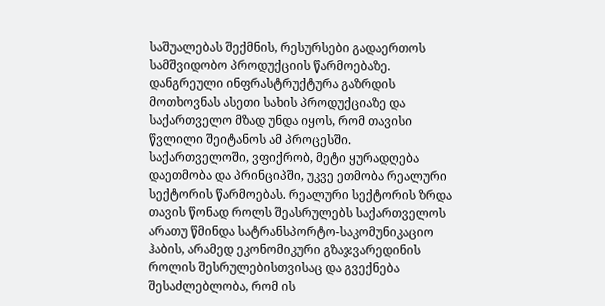საშუალებას შექმნის, რესურსები გადაერთოს სამშვიდობო პროდუქციის წარმოებაზე. დანგრეული ინფრასტრუქტურა გაზრდის მოთხოვნას ასეთი სახის პროდუქციაზე და საქართველო მზად უნდა იყოს, რომ თავისი წვლილი შეიტანოს ამ პროცესში. საქართველოში, ვფიქრობ, მეტი ყურადღება დაეთმობა და პრინციპში, უკვე ეთმობა რეალური სექტორის წარმოებას. რეალური სექტორის ზრდა თავის წონად როლს შეასრულებს საქართველოს არათუ წმინდა სატრანსპორტო-საკომუნიკაციო ჰაბის, არამედ ეკონომიკური გზაჯვარედინის როლის შესრულებისთვისაც და გვექნება შესაძლებლობა, რომ ის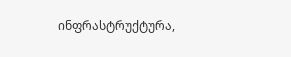ინფრასტრუქტურა,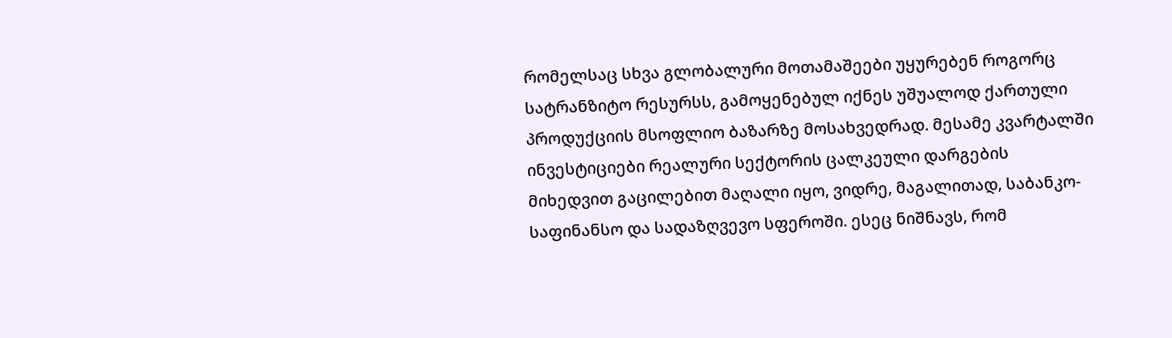რომელსაც სხვა გლობალური მოთამაშეები უყურებენ როგორც სატრანზიტო რესურსს, გამოყენებულ იქნეს უშუალოდ ქართული პროდუქციის მსოფლიო ბაზარზე მოსახვედრად. მესამე კვარტალში ინვესტიციები რეალური სექტორის ცალკეული დარგების მიხედვით გაცილებით მაღალი იყო, ვიდრე, მაგალითად, საბანკო-საფინანსო და სადაზღვევო სფეროში. ესეც ნიშნავს, რომ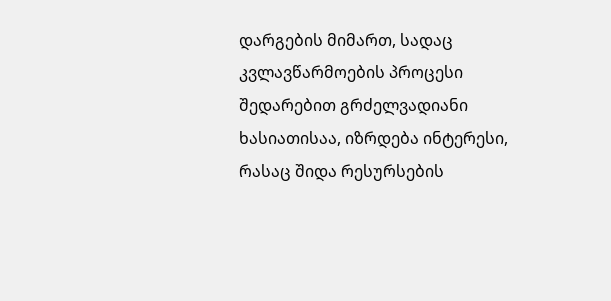დარგების მიმართ, სადაც კვლავწარმოების პროცესი შედარებით გრძელვადიანი ხასიათისაა, იზრდება ინტერესი, რასაც შიდა რესურსების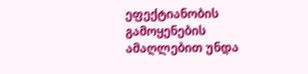ეფექტიანობის გამოყენების ამაღლებით უნდა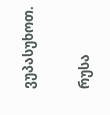ვუპასუხოთ.

რუსა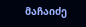მაჩაიძე